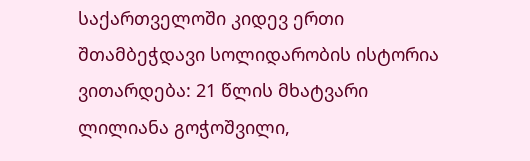საქართველოში კიდევ ერთი შთამბეჭდავი სოლიდარობის ისტორია ვითარდება: 21 წლის მხატვარი ლილიანა გოჭოშვილი,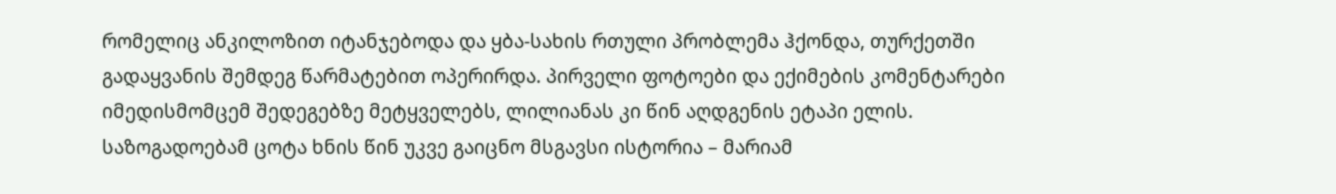რომელიც ანკილოზით იტანჯებოდა და ყბა-სახის რთული პრობლემა ჰქონდა, თურქეთში გადაყვანის შემდეგ წარმატებით ოპერირდა. პირველი ფოტოები და ექიმების კომენტარები იმედისმომცემ შედეგებზე მეტყველებს, ლილიანას კი წინ აღდგენის ეტაპი ელის.
საზოგადოებამ ცოტა ხნის წინ უკვე გაიცნო მსგავსი ისტორია – მარიამ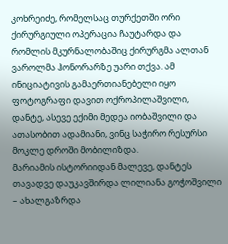კოხრეიძე, რომელსაც თურქეთში ორი ქირურგიული ოპერაცია ჩაუტარდა და რომლის მკურნალობაშიც ქირურგმა ალთან ვაროლმა ჰონორარზე უარი თქვა. ამ ინიციატივის გამაერთიანებელი იყო ფოტოგრაფი დავით ოქროპილაშვილი, დანტე, ასევე ექიმი მედეა იობაშვილი და ათასობით ადამიანი, ვინც საჭირო რესურსი მოკლე დროში მობილიზდა.
მარიამის ისტორიიდან მალევე, დანტეს თავადვე დაუკავშირდა ლილიანა გოჭოშვილი – ახალგაზრდა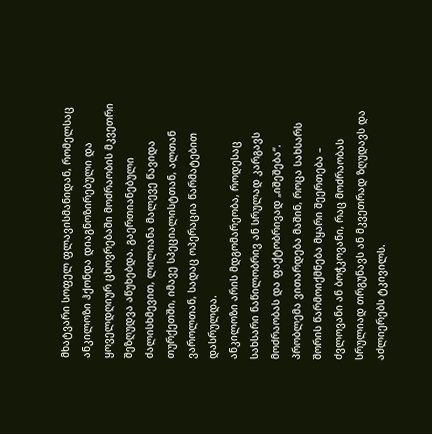მხატვარი სოფელ ფლავისმანიდან, რომელსაც ანკილოზი ჰქონდა დიაგნოზირებული და ყოველდღიურ ცხოვრებაში მოძრაობის მკვეთრი შეზღუდვა აწუხებდა. გაერთიანებული ძალისხმევით, ლილიანა მალევე წავიდა თურქეთში, იმავე სპეციალისტთან, ალთან ვაროლთან, სადაც ოპერაცია წარმატებით დასრულდა.
ანკილოზი არის მდგომარეობა, როდესაც სახსარი ნაწილობრივ ან სრულად კარგავს მოძრაობას და ფაქტობრივად „იშეშება“. პრობლემა ვითარდება მაშინ, როცა სახსარს შორის წარმოიქმნება მყარი შეერთება – ძვლოვანი ან ბოჭკოვანი, რაც მოძრაობას სრულიად თრგუნავს ან მკვეთრად ზღუდავს და აძლიერებს ტკივილს.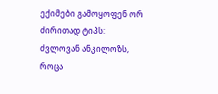ექიმები გამოყოფენ ორ ძირითად ტიპს: ძვლოვან ანკილოზს, როცა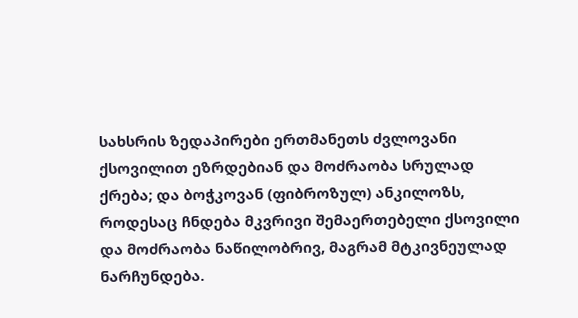სახსრის ზედაპირები ერთმანეთს ძვლოვანი ქსოვილით ეზრდებიან და მოძრაობა სრულად ქრება; და ბოჭკოვან (ფიბროზულ) ანკილოზს, როდესაც ჩნდება მკვრივი შემაერთებელი ქსოვილი და მოძრაობა ნაწილობრივ, მაგრამ მტკივნეულად ნარჩუნდება.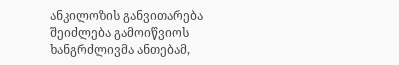ანკილოზის განვითარება შეიძლება გამოიწვიოს ხანგრძლივმა ანთებამ,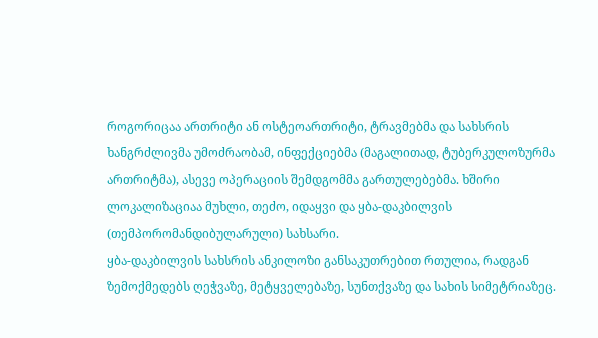როგორიცაა ართრიტი ან ოსტეოართრიტი, ტრავმებმა და სახსრის ხანგრძლივმა უმოძრაობამ, ინფექციებმა (მაგალითად, ტუბერკულოზურმა ართრიტმა), ასევე ოპერაციის შემდგომმა გართულებებმა. ხშირი ლოკალიზაციაა მუხლი, თეძო, იდაყვი და ყბა-დაკბილვის (თემპორომანდიბულარული) სახსარი.
ყბა-დაკბილვის სახსრის ანკილოზი განსაკუთრებით რთულია, რადგან ზემოქმედებს ღეჭვაზე, მეტყველებაზე, სუნთქვაზე და სახის სიმეტრიაზეც.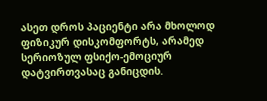ასეთ დროს პაციენტი არა მხოლოდ ფიზიკურ დისკომფორტს, არამედ სერიოზულ ფსიქო-ემოციურ დატვირთვასაც განიცდის.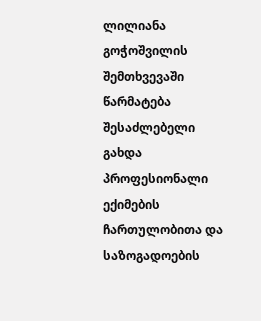ლილიანა გოჭოშვილის შემთხვევაში წარმატება შესაძლებელი გახდა პროფესიონალი ექიმების ჩართულობითა და საზოგადოების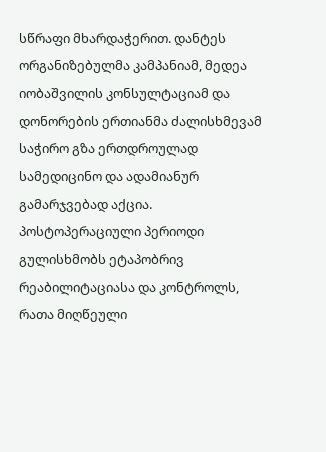სწრაფი მხარდაჭერით. დანტეს ორგანიზებულმა კამპანიამ, მედეა იობაშვილის კონსულტაციამ და დონორების ერთიანმა ძალისხმევამ საჭირო გზა ერთდროულად სამედიცინო და ადამიანურ გამარჯვებად აქცია.
პოსტოპერაციული პერიოდი გულისხმობს ეტაპობრივ რეაბილიტაციასა და კონტროლს, რათა მიღწეული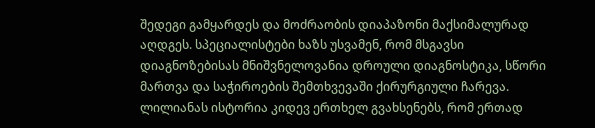შედეგი გამყარდეს და მოძრაობის დიაპაზონი მაქსიმალურად აღდგეს. სპეციალისტები ხაზს უსვამენ, რომ მსგავსი დიაგნოზებისას მნიშვნელოვანია დროული დიაგნოსტიკა, სწორი მართვა და საჭიროების შემთხვევაში ქირურგიული ჩარევა.
ლილიანას ისტორია კიდევ ერთხელ გვახსენებს, რომ ერთად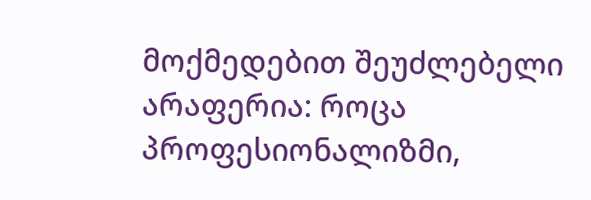მოქმედებით შეუძლებელი არაფერია: როცა პროფესიონალიზმი,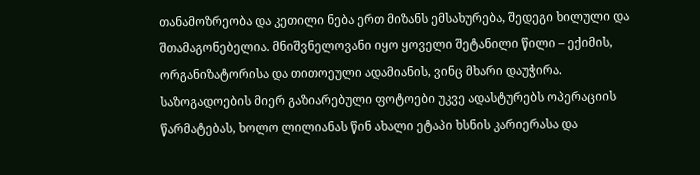თანამოზრეობა და კეთილი ნება ერთ მიზანს ემსახურება, შედეგი ხილული და შთამაგონებელია. მნიშვნელოვანი იყო ყოველი შეტანილი წილი – ექიმის, ორგანიზატორისა და თითოეული ადამიანის, ვინც მხარი დაუჭირა.
საზოგადოების მიერ გაზიარებული ფოტოები უკვე ადასტურებს ოპერაციის წარმატებას, ხოლო ლილიანას წინ ახალი ეტაპი ხსნის კარიერასა და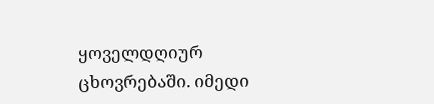ყოველდღიურ ცხოვრებაში. იმედი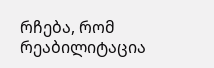რჩება, რომ რეაბილიტაცია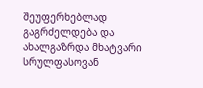შეუფერხებლად გაგრძელდება და ახალგაზრდა მხატვარი სრულფასოვან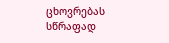ცხოვრებას სწრაფად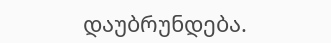დაუბრუნდება.